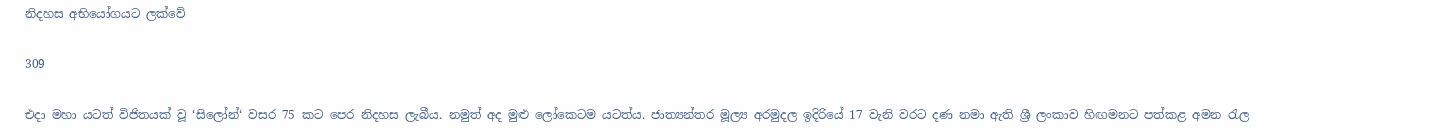නිදහස අභියෝගයට ලක්වේ

309

එදා මහා යටත් විජිතයක් වූ ‘සිලෝන්‘ වසර 75 කට පෙර නිදහස ලැබීය. නමුත් අද මුළු ලෝකෙටම යටත්ය. ජාත්‍යන්තර මූල්‍ය අරමුදල ඉදිරියේ 17 වැනි වරට දණ නමා ඇති ශ්‍රී ලංකාව හිඟමනට පත්කළ අමන රැල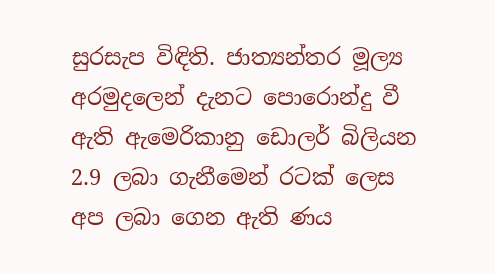සුරසැප විඳිති. ජාත්‍යන්තර මූල්‍ය අරමුදලෙන් දැනට පොරොන්දු වී ඇති ඇමෙරිකානු ඩොලර් බිලියන 2.9 ලබා ගැනීමෙන් රටක් ලෙස අප ලබා ගෙන ඇති ණය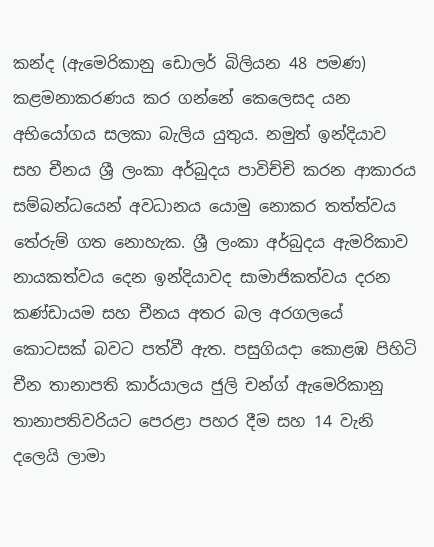කන්ද (ඇමෙරිකානු ඩොලර් බිලියන 48 පමණ) කළමනාකරණය කර ගන්නේ කෙලෙසද යන අභියෝගය සලකා බැලිය යුතුය. නමුත් ඉන්දියාව සහ චීනය ශ්‍රී ලංකා අර්බුදය පාවිච්චි කරන ආකාරය සම්බන්ධයෙන් අවධානය යොමු නොකර තත්ත්වය තේරුම් ගත නොහැක. ශ්‍රී ලංකා අර්බුදය ඇමරිකාව නායකත්වය දෙන ඉන්දියාවද සාමාජිකත්වය දරන කණ්ඩායම සහ චීනය අතර බල අරගලයේ කොටසක් බවට පත්වී ඇත. පසුගියදා කොළඹ පිහිටි චීන තානාපති කාර්යාලය ජුලි චන්ග් ඇමෙරිකානු තානාපතිවරියට පෙරළා පහර දීම සහ 14 වැනි දලෙයි ලාමා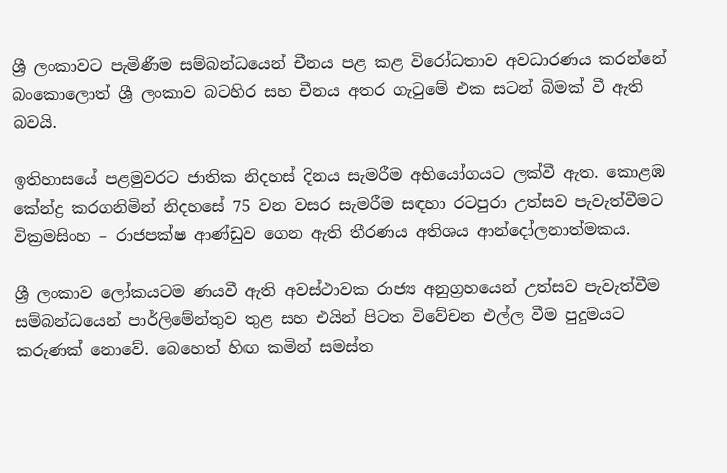ශ්‍රී ලංකාවට පැමිණීම සම්බන්ධයෙන් චීනය පළ කළ විරෝධතාව අවධාරණය කරන්නේ බංකොලොත් ශ්‍රී ලංකාව බටහිර සහ චීනය අතර ගැටුමේ එක සටන් බිමක් වී ඇති බවයි.

ඉතිහාසයේ පළමුවරට ජාතික නිදහස් දිනය සැමරීම අභියෝගයට ලක්වී ඇත. කොළඹ කේන්ද්‍ර කරගනිමින් නිදහසේ 75 වන වසර සැමරීම සඳහා රටපුරා උත්සව පැවැත්වීමට වික්‍රමසිංහ – රාජපක්ෂ ආණ්ඩුව ගෙන ඇති තීරණය අතිශය ආන්දෝලනාත්මකය.

ශ්‍රී ලංකාව ලෝකයටම ණයවී ඇති අවස්ථාවක රාජ්‍ය අනුග්‍රහයෙන් උත්සව පැවැත්වීම සම්බන්ධයෙන් පාර්ලිමේන්තුව තුළ සහ එයින් පිටත විවේචන එල්ල වීම පුදුමයට කරුණක් නොවේ. බෙහෙත් හිඟ කමින් සමස්ත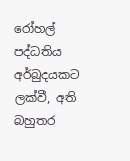රෝහල් පද්ධතිය අර්බුදයකට ලක්වී, අති බහුතර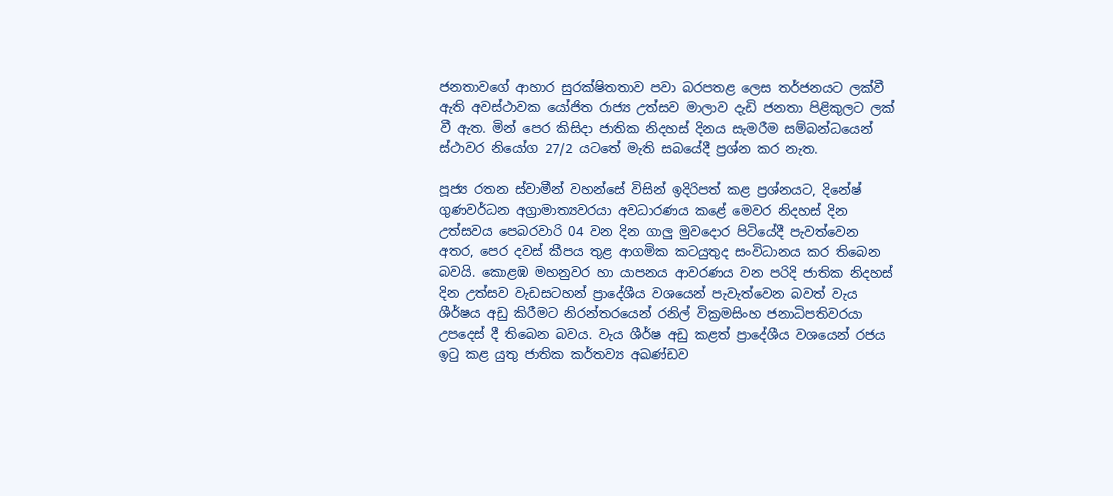ජනතාවගේ ආහාර සුරක්ෂිතතාව පවා බරපතළ ලෙස තර්ජනයට ලක්වී ඇති අවස්ථාවක යෝජිත රාජ්‍ය උත්සව මාලාව දැඩි ජනතා පිළිකුලට ලක් වී ඇත. මින් පෙර කිසිදා ජාතික නිදහස් දිනය සැමරීම සම්බන්ධයෙන් ස්ථාවර නියෝග 27/2 යටතේ මැති සබයේදී ප්‍රශ්න කර නැත.

පූජ්‍ය රතන ස්වාමීන් වහන්සේ විසින් ඉදිරිපත් කළ ප්‍රශ්නයට, දිනේෂ් ගුණවර්ධන අග්‍රාමාත්‍යවරයා අවධාරණය කළේ මෙවර නිදහස් දින උත්සවය පෙබරවාරි 04 වන දින ගාලු මුවදොර පිටියේදී පැවත්වෙන අතර, පෙර දවස් කීපය තුළ ආගමික කටයුතුද සංවිධානය කර තිබෙන බවයි. කොළඹ මහනුවර හා යාපනය ආවරණය වන පරිදි ජාතික නිදහස් දින උත්සව වැඩසටහන් ප්‍රාදේශීය වශයෙන් පැවැත්වෙන බවත් වැය ශීර්ෂය අඩු කිරීමට නිරන්තරයෙන් රනිල් වික්‍රමසිංහ ජනාධිපතිවරයා උපදෙස් දී තිබෙන බවය. වැය ශීර්ෂ අඩු කළත් ප්‍රාදේශීය වශයෙන් රජය ඉටු කළ යුතු ජාතික කර්තව්‍ය අඛණ්ඩව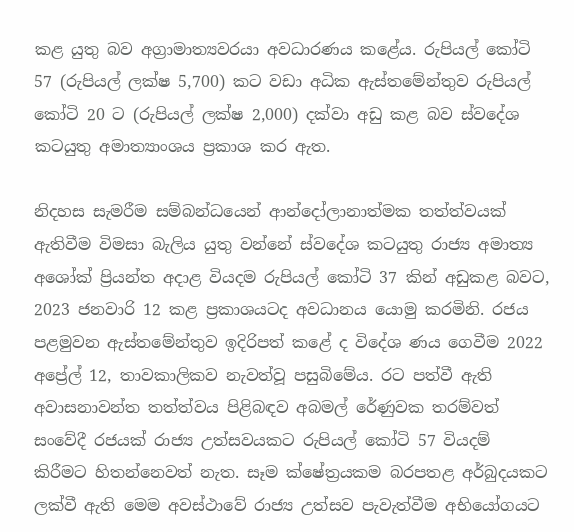කළ යුතු බව අග්‍රාමාත්‍යවරයා අවධාරණය කළේය. රුපියල් කෝටි 57 (රුපියල් ලක්ෂ 5,700) කට වඩා අධික ඇස්තමේන්තුව රුපියල් කෝටි 20 ට (රුපියල් ලක්ෂ 2,000) දක්වා අඩු කළ බව ස්වදේශ කටයුතු අමාත්‍යාංශය ප්‍රකාශ කර ඇත.

නිදහස සැමරීම සම්බන්ධයෙන් ආන්දෝලානාත්මක තත්ත්වයක් ඇතිවීම විමසා බැලිය යුතු වන්නේ ස්වදේශ කටයුතු රාජ්‍ය අමාත්‍ය අශෝක් ප්‍රියන්ත අදාළ වියදම රුපියල් කෝටි 37 කින් අඩුකළ බවට, 2023 ජනවාරි 12 කළ ප්‍රකාශයටද අවධානය යොමු කරමිනි. රජය පළමුවන ඇස්තමේන්තුව ඉදිරිපත් කළේ ද විදේශ ණය ගෙවීම 2022 අප්‍රේල් 12, තාවකාලිකව නැවත්වූ පසුබිමේය. රට පත්වී ඇති අවාසනාවන්ත තත්ත්වය පිළිබඳව අබමල් රේණුවක තරම්වත් සංවේදී රජයක් රාජ්‍ය උත්සවයකට රුපියල් කෝටි 57 වියදම් කිරීමට හිතන්නෙවත් නැත. සෑම ක්ෂේත්‍රයකම බරපතළ අර්බුදයකට ලක්වී ඇති මෙම අවස්ථාවේ රාජ්‍ය උත්සව පැවැත්වීම අභියෝගයට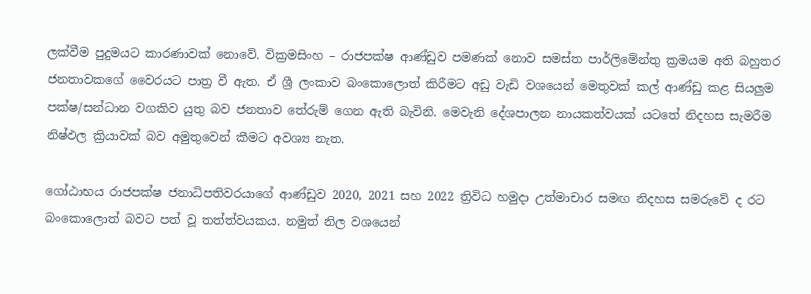ලක්වීම පුදුමයට කාරණාවක් නොවේ. වික්‍රමසිංහ – රාජපක්ෂ ආණ්ඩුව පමණක් නොව සමස්ත පාර්ලිමේන්තු ක්‍රමයම අති බහුතර ජනතාවකගේ වෛරයට පාත්‍ර වී ඇත. ඒ ශ්‍රී ලංකාව බංකොලොත් කිරීමට අඩු වැඩි වශයෙන් මෙතුවක් කල් ආණ්ඩු කළ සියලුම පක්ෂ/සන්ධාන වගකිව යුතු බව ජනතාව තේරුම් ගෙන ඇති බැවිනි. මෙවැනි දේශපාලන නායකත්වයක් යටතේ නිදහස සැමරීම නිෂ්ඵල ක්‍රියාවක් බව අමුතුවෙන් කීමට අවශ්‍ය නැත.

ගෝඨාභය රාජපක්ෂ ජනාධිපතිවරයාගේ ආණ්ඩුව 2020, 2021 සහ 2022 ත්‍රිවිධ හමුදා උත්මාචාර සමඟ නිදහස සමරුවේ ද රට බංකොලොත් බවට පත් වූ තත්ත්වයකය. නමුත් නිල වශයෙන්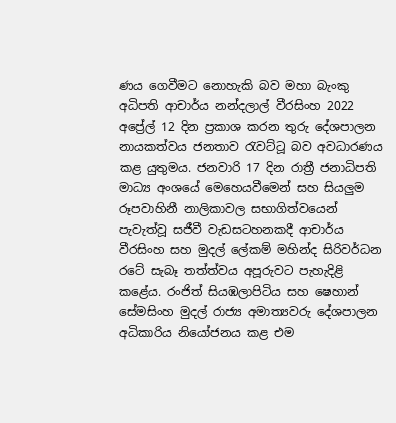ණය ගෙවීමට නොහැකි බව මහා බැංකු අධිපති ආචාර්ය නන්දලාල් වීරසිංහ 2022 අප්‍රේල් 12 දින ප්‍රකාශ කරන තුරු දේශපාලන නායකත්වය ජනතාව රැවට්ටූ බව අවධාරණය කළ යුතුමය. ජනවාරි 17 දින රාත්‍රී ජනාධිපති මාධ්‍ය අංශයේ මෙහෙයවීමෙන් සහ සියලුම රූපවාහිනී නාලිකාවල සභාගිත්වයෙන් පැවැත්වූ සජීවී වැඩසටහනකදී ආචාර්ය වීරසිංහ සහ මුදල් ලේකම් මහින්ද සිරිවර්ධන රටේ සැබෑ තත්ත්වය අපූරුවට පැහැදිළි කළේය. රංජිත් සියඹලාපිටිය සහ ෂෙහාන් සේමසිංහ මුදල් රාජ්‍ය අමාත්‍යවරු දේශපාලන අධිකාරිය නියෝජනය කළ එම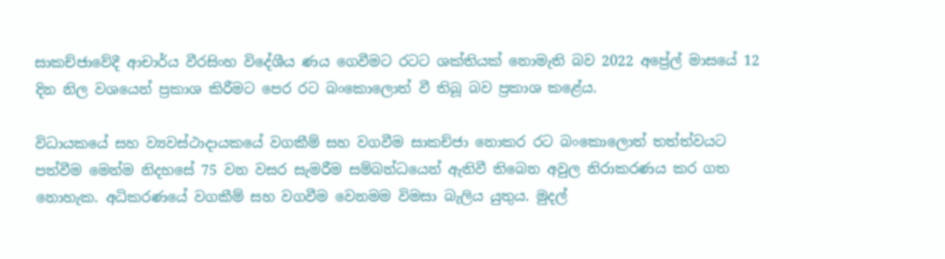සාකච්ජාවේදී ආචාර්ය වීරසිංහ විදේශීය ණය ගෙවීමට රටට ශක්තියක් නොමැති බව 2022 අප්‍රේල් මාසයේ 12 දින නිල වශයෙන් ප්‍රකාශ කිරීමට පෙර රට බංකොලොත් වී තිබූ බව ප්‍රකාශ කළේය.

විධායකයේ සහ ව්‍යවස්ථාදායකයේ වගකීම් සහ වගවීම සාකච්ජා නොකර රට බංකොලොත් තත්ත්වයට පත්වීම මෙන්ම නිදහසේ 75 වන වසර සැමරීම සම්බන්ධයෙන් ඇතිවී තිබෙන අවුල නිරාකරණය කර ගත නොහැක. අධිකරණයේ වගකීම් සහ වගවීම වෙනමම විමසා බැලිය යුතුය. මුදල්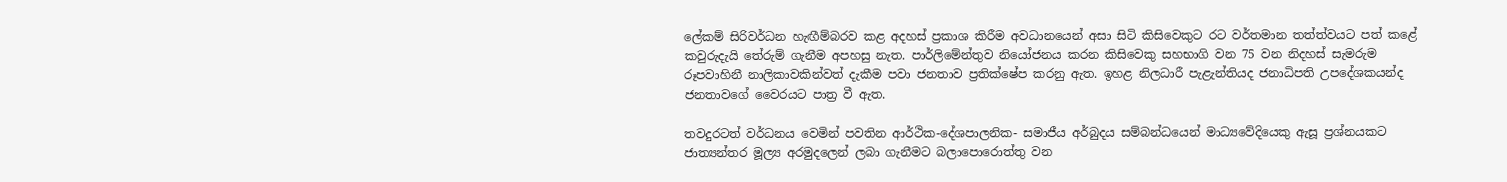ලේකම් සිරිවර්ධන හැඟීම්බරව කළ අදහස් ප්‍රකාශ කිරීම අවධානයෙන් අසා සිටි කිසිවෙකුට රට වර්තමාන තත්ත්වයට පත් කළේ කවුරුදැයි තේරුම් ගැනීම අපහසු නැත. පාර්ලිමේන්තුව නියෝජනය කරන කිසිවෙකු සහභාගි වන 75 වන නිදහස් සැමරුම රූපවාහිනී නාලිකාවකින්වත් දැකීම පවා ජනතාව ප්‍රතික්ෂේප කරනු ඇත. ඉහළ නිලධාරී පැළැන්තියද ජනාධිපති උපදේශකයන්ද ජනතාවගේ වෛරයට පාත්‍ර වී ඇත.

තවදුරටත් වර්ධනය වෙමින් පවතින ආර්ථික-දේශපාලනික- සමාජීය අර්බුදය සම්බන්ධයෙන් මාධ්‍යවේදියෙකු ඇසූ ප්‍රශ්නයකට ජාත්‍යන්තර මූල්‍ය අරමුදලෙන් ලබා ගැනීමට බලාපොරොත්තු වන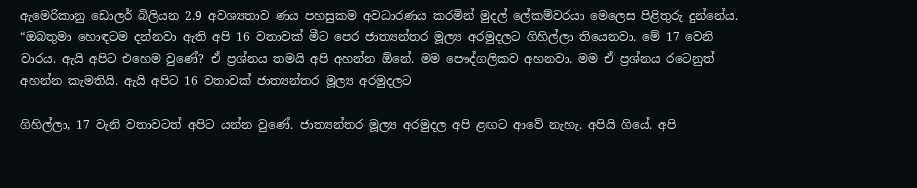ඇමෙරිකානු ඩොලර් බිලියන 2.9 අවශ්‍යතාව ණය පහසුකම අවධාරණය කරමින් මුදල් ලේකම්වරයා මෙලෙස පිළිතුරු දුන්නේය. “ඔබතුමා හොඳටම දන්නවා ඇති අපි 16 වතාවක් මීට පෙර ජාත්‍යන්තර මූල්‍ය අරමුදලට ගිහිල්ලා තියෙනවා. මේ 17 වෙනි වාරය. ඇයි අපිට එහෙම වුණේ? ඒ ප්‍රශ්නය තමයි අපි අහන්න ඕනේ. මම පෞද්ගලිකව අහනවා. මම ඒ ප්‍රශ්නය රටෙනුත් අහන්න කැමතියි. ඇයි අපිට 16 වතාවක් ජාත්‍යන්තර මූල්‍ය අරමුදලට

ගිහිල්ලා, 17 වැනි වතාවටත් අපිට යන්න වුණේ. ජාත්‍යන්තර මූල්‍ය අරමුදල අපි ළඟට ආවේ නැහැ. අපියි ගියේ. අපි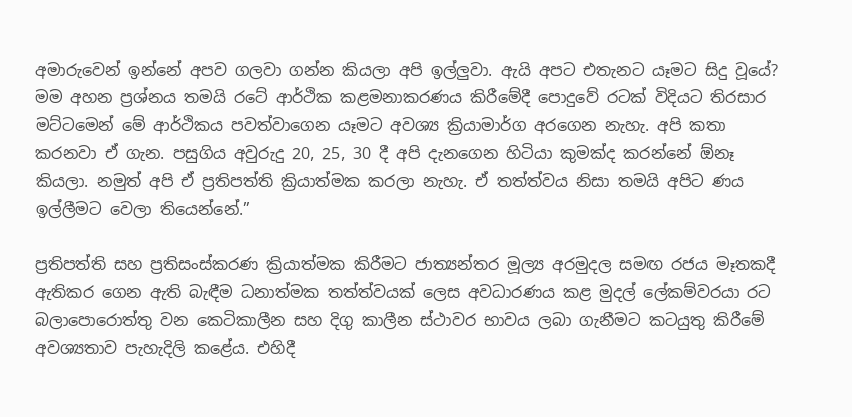අමාරුවෙන් ඉන්නේ අපව ගලවා ගන්න කියලා අපි ඉල්ලුවා. ඇයි අපට එතැනට යෑමට සිදු වූයේ? මම අහන ප්‍රශ්නය තමයි රටේ ආර්ථික කළමනාකරණය කිරීමේදී පොදුවේ රටක් විදියට තිරසාර මට්ටමෙන් මේ ආර්ථිකය පවත්වාගෙන යෑමට අවශ්‍ය ක්‍රියාමාර්ග අරගෙන නැහැ. අපි කතා කරනවා ඒ ගැන. පසුගිය අවුරුදු 20, 25, 30 දී අපි දැනගෙන හිටියා කුමක්ද කරන්නේ ඕනෑ කියලා. නමුත් අපි ඒ ප්‍රතිපත්ති ක්‍රියාත්මක කරලා නැහැ. ඒ තත්ත්වය නිසා තමයි අපිට ණය ඉල්ලීමට වෙලා තියෙන්නේ.”

ප්‍රතිපත්ති සහ ප්‍රතිසංස්කරණ ක්‍රියාත්මක කිරීමට ජාත්‍යන්තර මූල්‍ය අරමුදල සමඟ රජය මෑතකදී ඇතිකර ගෙන ඇති බැඳීම ධනාත්මක තත්ත්වයක් ලෙස අවධාරණය කළ මුදල් ලේකම්වරයා රට බලාපොරොත්තු වන කෙටිකාලීන සහ දිගු කාලීන ස්ථාවර භාවය ලබා ගැනීමට කටයුතු කිරීමේ අවශ්‍යතාව පැහැදිලි කළේය. එහිදී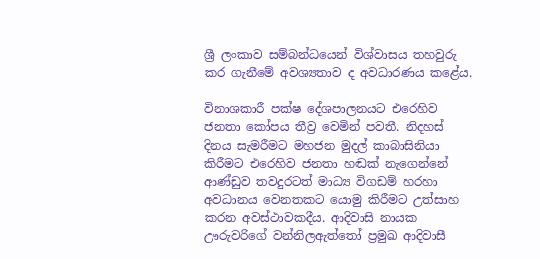ශ්‍රී ලංකාව සම්බන්ධයෙන් විශ්වාසය තහවුරු කර ගැනීමේ අවශ්‍යතාව ද අවධාරණය කළේය.

විනාශකාරී පක්ෂ දේශපාලනයට එරෙහිව ජනතා කෝපය තීව්‍ර වෙමින් පවතී. නිදහස් දිනය සැමරීමට මහජන මුදල් කාබාසිනියා කිරීමට එරෙහිව ජනතා හඬක් නැගෙන්නේ ආණ්ඩුව තවදුරටත් මාධ්‍ය විගඩම් හරහා අවධානය වෙනතකට යොමු කිරීමට උත්සාහ කරන අවස්ථාවකදීය. ආදිවාසි නායක ඌරුවරිගේ වන්නිලඇත්තෝ ප්‍රමුඛ ආදිවාසී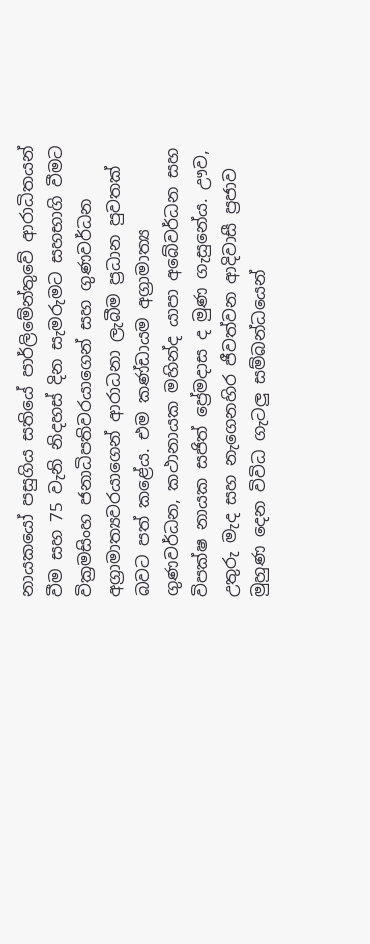නායකයෝ පසුගිය සතියේ පාර්ලිමේන්තුවේ ආරාධිතයන් වීම සහ 75 වැනි නිදහස් දින සැමරුමට සහභාගි වීමට වික්‍රමසිංහ ජනාධිපතිවරයාගෙන් සහ ගුණවර්ධන අග්‍රාමාත්‍යවරයාගෙන් ආරාධනා ලැබීම ප්‍රධාන පුවතක් බවට පත් කළේය. එම කණ්ඩායම අග්‍රාමාත්‍ය ගුණවර්ධන, කථානායක මහින්ද යාපා අබේවර්ධන සහ විපක්ෂ නායක සජිත් ප්‍රේමදාස ද මුණ ගැසුනේය. ඌව, උතුරු මැද සහ නැගෙනහිර ජීවත්වන ආදිවාසී ප්‍රජාව මුහුණ දෙන විවිධ ගැටලු සම්බන්ධයෙන්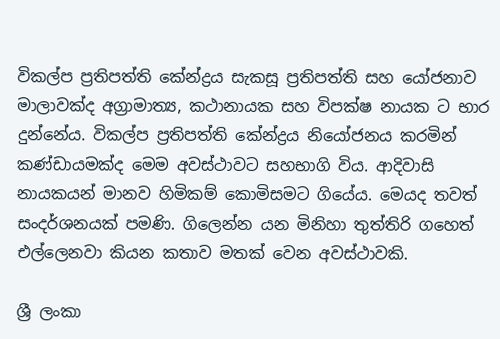විකල්ප ප්‍රතිපත්ති කේන්ද්‍රය සැකසූ ප්‍රතිපත්ති සහ යෝජනාව මාලාවක්ද අග්‍රාමාත්‍ය, කථානායක සහ විපක්ෂ නායක ට භාර දුන්නේය. විකල්ප ප්‍රතිපත්ති කේන්ද්‍රය නියෝජනය කරමින් කණ්ඩායමක්ද මෙම අවස්ථාවට සහභාගි විය. ආදිවාසි නායකයන් මානව හිමිකම් කොමිසමට ගියේය. මෙයද තවත් සංදර්ශනයක් පමණි. ගිලෙන්න යන මිනිහා තුත්තිරි ගහෙත් එල්ලෙනවා කියන කතාව මතක් වෙන අවස්ථාවකි.

ශ්‍රී ලංකා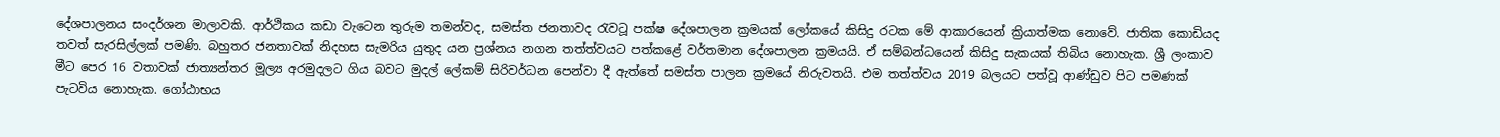දේශපාලනය සංදර්ශන මාලාවකි. ආර්ථිකය කඩා වැටෙන තුරුම තමන්වද, සමස්ත ජනතාවද රැවටූ පක්ෂ දේශපාලන ක්‍රමයක් ලෝකයේ කිසිදු රටක මේ ආකාරයෙන් ක්‍රියාත්මක නොවේ. ජාතික කොඩියද තවත් සැරසිල්ලක් පමණි. බහුතර ජනතාවක් නිදහස සැමරිය යුතුද යන ප්‍රශ්නය නගන තත්ත්වයට පත්කළේ වර්තමාන දේශපාලන ක්‍රමයයි. ඒ සම්බන්ධයෙන් කිසිදු සැකයක් තිබිය නොහැක. ශ්‍රී ලංකාව මීට පෙර 16 වතාවක් ජාත්‍යන්තර මූල්‍ය අරමුදලට ගිය බවට මුදල් ලේකම් සිරිවර්ධන පෙන්වා දී ඇත්තේ සමස්ත පාලන ක්‍රමයේ නිරුවතයි. එම තත්ත්වය 2019 බලයට පත්වූ ආණ්ඩුව පිට පමණක් පැටවිය නොහැක. ගෝඨාභය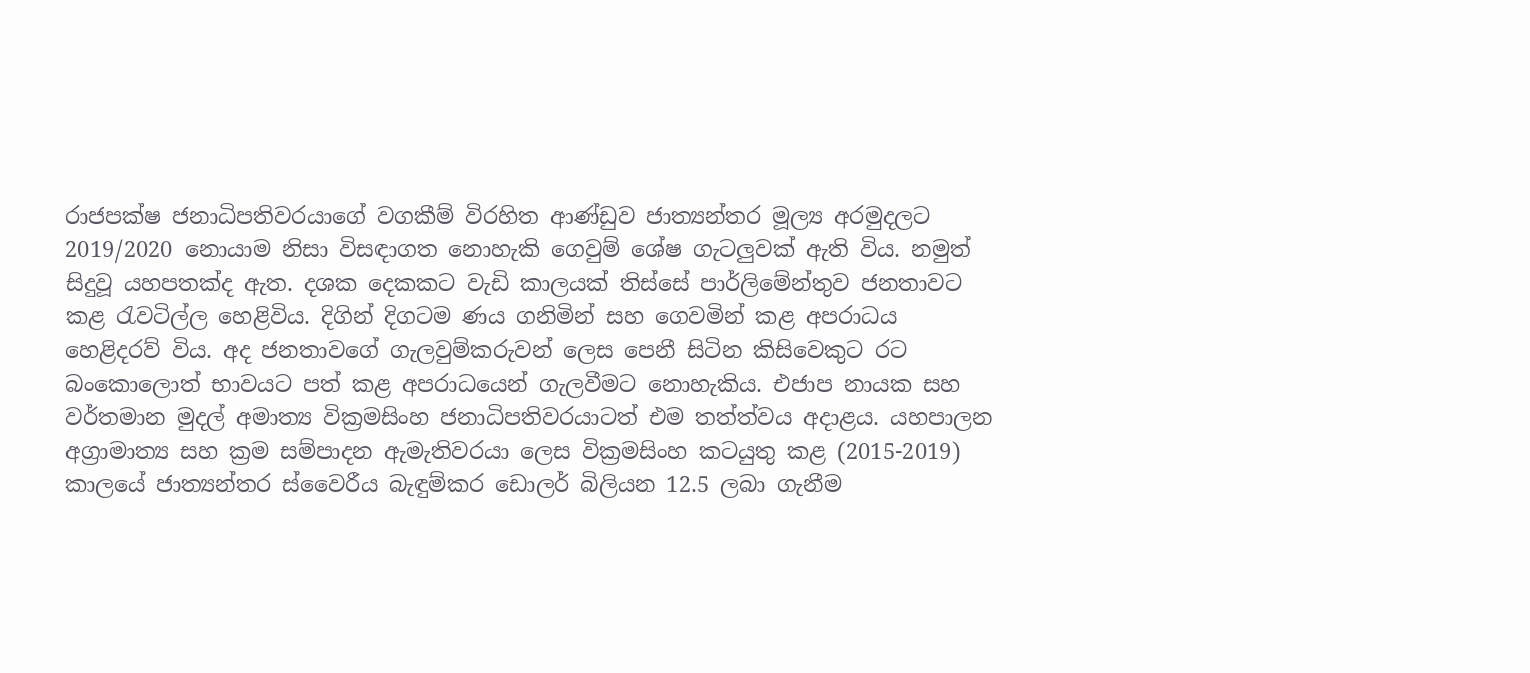රාජපක්ෂ ජනාධිපතිවරයාගේ වගකීම් විරහිත ආණ්ඩුව ජාත්‍යන්තර මූල්‍ය අරමුදලට 2019/2020 නොයාම නිසා විසඳාගත නොහැකි ගෙවුම් ශේෂ ගැටලුවක් ඇති විය. නමුත් සිදුවූ යහපතක්ද ඇත. දශක දෙකකට වැඩි කාලයක් තිස්සේ පාර්ලිමේන්තුව ජනතාවට කළ රැවටිල්ල හෙළිවිය. දිගින් දිගටම ණය ගනිමින් සහ ගෙවමින් කළ අපරාධය හෙළිදරව් විය. අද ජනතාවගේ ගැලවුම්කරුවන් ලෙස පෙනී සිටින කිසිවෙකුට රට බංකොලොත් භාවයට පත් කළ අපරාධයෙන් ගැලවීමට නොහැකිය. එජාප නායක සහ වර්තමාන මුදල් අමාත්‍ය වික්‍රමසිංහ ජනාධිපතිවරයාටත් එම තත්ත්වය අදාළය. යහපාලන අග්‍රාමාත්‍ය සහ ක්‍රම සම්පාදන ඇමැතිවරයා ලෙස වික්‍රමසිංහ කටයුතු කළ (2015-2019) කාලයේ ජාත්‍යන්තර ස්වෛරීය බැඳුම්කර ඩොලර් බිලියන 12.5 ලබා ගැනීම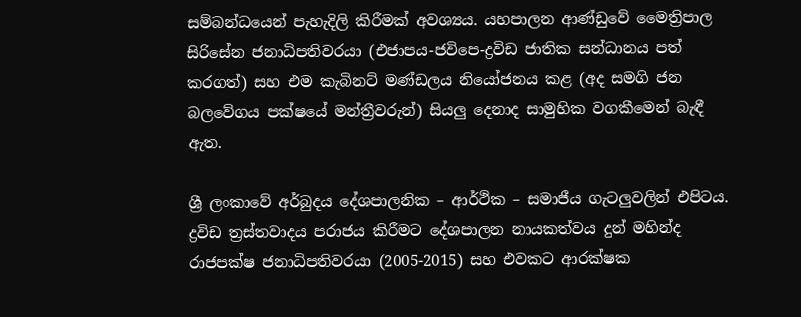සම්බන්ධයෙන් පැහැදිලි කිරීමක් අවශ්‍යය. යහපාලන ආණ්ඩුවේ මෛත්‍රිපාල සිරිසේන ජනාධිපතිවරයා (එජාපය-ජවිපෙ-ද්‍රවිඩ ජාතික සන්ධානය පත් කරගත්) සහ එම කැබිනට් මණ්ඩලය නියෝජනය කළ (අද සමගි ජන බලවේගය පක්ෂයේ මන්ත්‍රීවරුන්) සියලු දෙනාද සාමුහික වගකීමෙන් බැඳී ඇත.

ශ්‍රී ලංකාවේ අර්බුදය දේශපාලනික – ආර්ථික – සමාජීය ගැටලුවලින් එපිටය. ද්‍රවිඩ ත්‍රස්තවාදය පරාජය කිරීමට දේශපාලන නායකත්වය දුන් මහින්ද රාජපක්ෂ ජනාධිපතිවරයා (2005-2015) සහ එවකට ආරක්ෂක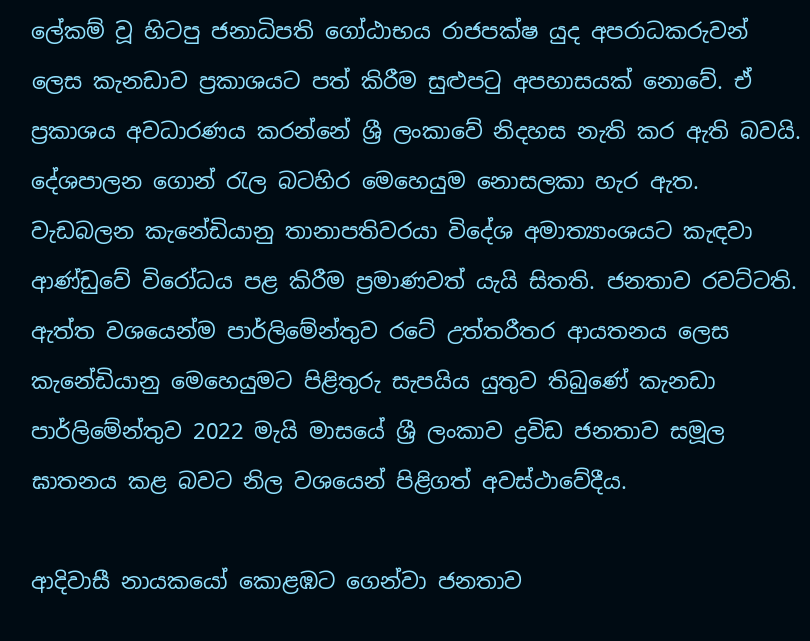ලේකම් වූ හිටපු ජනාධිපති ගෝඨාභය රාජපක්ෂ යුද අපරාධකරුවන් ලෙස කැනඩාව ප්‍රකාශයට පත් කිරීම සුළුපටු අපහාසයක් නොවේ. ඒ ප්‍රකාශය අවධාරණය කරන්නේ ශ්‍රී ලංකාවේ නිදහස නැති කර ඇති බවයි. දේශපාලන ගොන් රැල බටහිර මෙහෙයුම නොසලකා හැර ඇත. වැඩබලන කැනේඩියානු තානාපතිවරයා විදේශ අමාත්‍යාංශයට කැඳවා ආණ්ඩුවේ විරෝධය පළ කිරීම ප්‍රමාණවත් යැයි සිතති. ජනතාව රවට්ටති. ඇත්ත වශයෙන්ම පාර්ලිමේන්තුව රටේ උත්තරීතර ආයතනය ලෙස කැනේඩියානු මෙහෙයුමට පිළිතුරු සැපයිය යුතුව තිබුණේ කැනඩා පාර්ලිමේන්තුව 2022 මැයි මාසයේ ශ්‍රී ලංකාව ද්‍රවිඩ ජනතාව සමූල ඝාතනය කළ බවට නිල වශයෙන් පිළිගත් අවස්ථාවේදීය.

ආදිවාසී නායකයෝ කොළඹට ගෙන්වා ජනතාව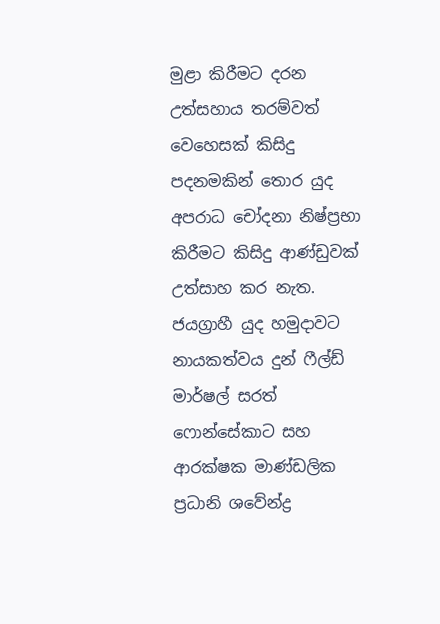මුළා කිරීමට දරන උත්සහාය තරම්වත් වෙහෙසක් කිසිදු පදනමකින් තොර යුද අපරාධ චෝදනා නිෂ්ප්‍රභා කිරීමට කිසිදු ආණ්ඩුවක් උත්සාහ කර නැත. ජයග්‍රාහී යුද හමුදාවට නායකත්වය දුන් ෆීල්ඩ් මාර්ෂල් සරත් ෆොන්සේකාට සහ ආරක්ෂක මාණ්ඩලික ප්‍රධානි ශවේන්ද්‍ර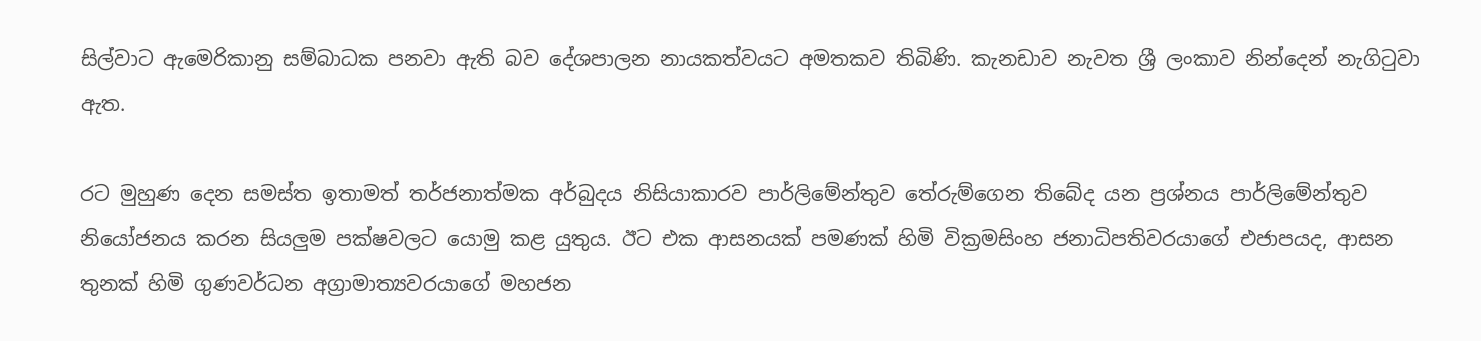සිල්වාට ඇමෙරිකානු සම්බාධක පනවා ඇති බව දේශපාලන නායකත්වයට අමතකව තිබිණි. කැනඩාව නැවත ශ්‍රී ලංකාව නින්දෙන් නැගිටුවා ඇත.

රට මුහුණ දෙන සමස්ත ඉතාමත් තර්ජනාත්මක අර්බුදය නිසියාකාරව පාර්ලිමේන්තුව තේරුම්ගෙන තිබේද යන ප්‍රශ්නය පාර්ලිමේන්තුව නියෝජනය කරන සියලුම පක්ෂවලට යොමු කළ යුතුය. ඊට එක ආසනයක් පමණක් හිමි වික්‍රමසිංහ ජනාධිපතිවරයාගේ එජාපයද, ආසන තුනක් හිමි ගුණවර්ධන අග්‍රාමාත්‍යවරයාගේ මහජන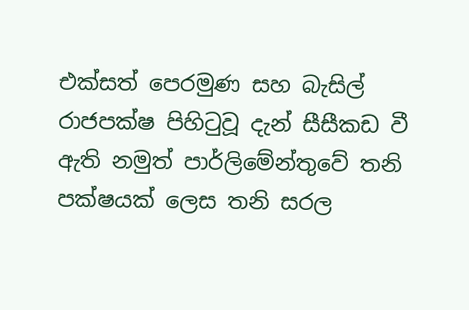එක්සත් පෙරමුණ සහ බැසිල් රාජපක්ෂ පිහිටුවූ දැන් සීසීකඩ වී ඇති නමුත් පාර්ලිමේන්තුවේ තනි පක්ෂයක් ලෙස තනි සරල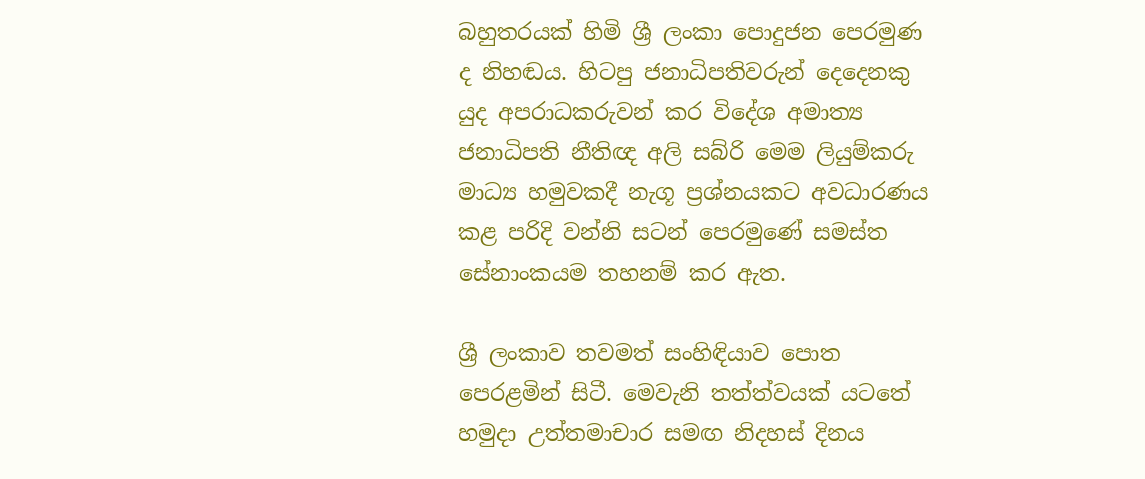බහුතරයක් හිමි ශ්‍රී ලංකා පොදුජන පෙරමුණ ද නිහඬය. හිටපු ජනාධිපතිවරුන් දෙදෙනකු යුද අපරාධකරුවන් කර විදේශ අමාත්‍ය ජනාධිපති නීතිඥ අලි සබ්රි මෙම ලියුම්කරු මාධ්‍ය හමුවකදී නැගූ ප්‍රශ්නයකට අවධාරණය කළ පරිදි වන්නි සටන් පෙරමුණේ සමස්ත සේනාංකයම තහනම් කර ඇත.

ශ්‍රී ලංකාව තවමත් සංහිඳියාව පොත පෙරළමින් සිටී. මෙවැනි තත්ත්වයක් යටතේ හමුදා උත්තමාචාර සමඟ නිදහස් දිනය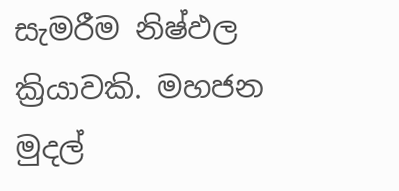සැමරීම නිෂ්ඵල ක්‍රියාවකි. මහජන මුදල්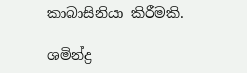කාබාසිනියා කිරීමකි.

ශමින්ද්‍ර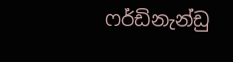ෆර්ඩිනැන්ඩු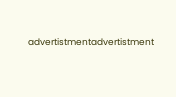advertistmentadvertistment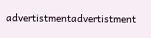advertistmentadvertistment